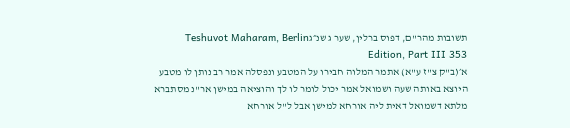תשובות מהר"ם, דפוס ברלין, שער ג שנ״גTeshuvot Maharam, Berlin Edition, Part III 353
א׳(ב"ק צ"ז ע"א) אתמר המלוה חבירו על המטבע ונפסלה אמר רב נותן לו מטבע היוצא באותה שעה ושמואל אמר יכול לומר לו לך והוציאה במישן אר"נ מסתברא מלתא דשמואל דאית ליה אורחא למישן אבל ל"ל אורחא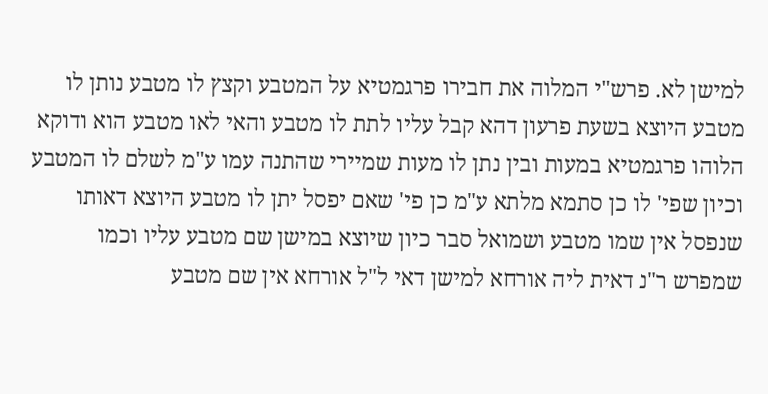למישן לא. פרש"י המלוה את חבירו פרגמטיא על המטבע וקצץ לו מטבע נותן לו מטבע היוצא בשעת פרעון דהא קבל עליו לתת לו מטבע והאי לאו מטבע הוא ודוקא הלוהו פרגמטיא במעות ובין נתן לו מעות שמיירי שהתנה עמו ע"מ לשלם לו המטבע וכיון שפי' לו כן סתמא מלתא ע"מ כן פי' שאם יפסל יתן לו מטבע היוצא דאותו שנפסל אין שמו מטבע ושמואל סבר כיון שיוצא במישן שם מטבע עליו וכמו שמפרש ר"נ דאית ליה אורחא למישן דאי ל"ל אורחא אין שם מטבע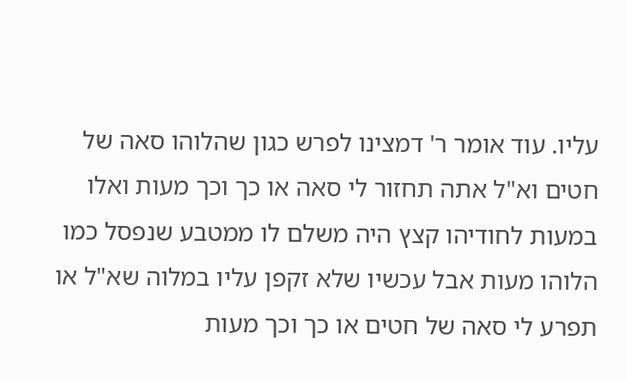עליו. עוד אומר ר' דמצינו לפרש כגון שהלוהו סאה של חטים וא"ל אתה תחזור לי סאה או כך וכך מעות ואלו במעות לחודיהו קצץ היה משלם לו ממטבע שנפסל כמו הלוהו מעות אבל עכשיו שלא זקפן עליו במלוה שא"ל או תפרע לי סאה של חטים או כך וכך מעות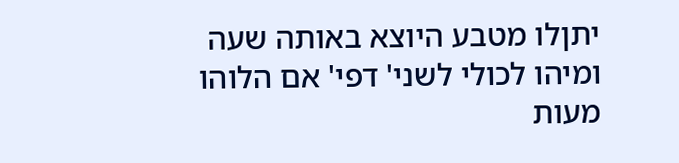יתןלו מטבע היוצא באותה שעה ומיהו לכולי לשני' דפי' אם הלוהו מעות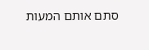סתם אותם המעות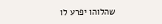שהלוהו יפרע לו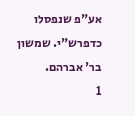אע"פ שנפסלו כדפרש"י. שמשון בר' אברהם.
1